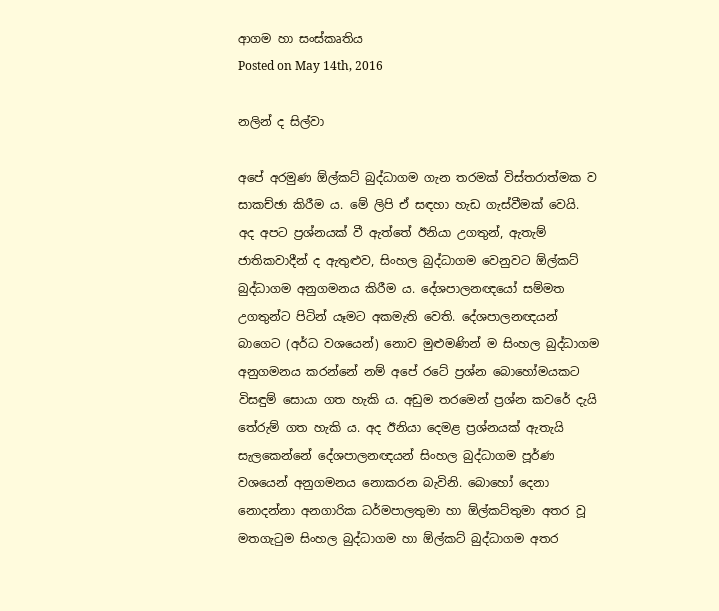ආගම හා සංස්කෘතිය
Posted on May 14th, 2016

නලින් ද සිල්වා

අපේ අරමුණ ඕල්කට් බුද්ධාගම ගැන තරමක් විස්තරාත්මක ව සාකච්ඡා කිරීම ය. මේ ලිපි ඒ සඳහා හැඩ ගැස්වීමක් වෙයි. අද අපට ප්‍රශ්නයක් වී ඇත්තේ ඊනියා උගතුන්, ඇතැම් ජාතිකවාදීන් ද ඇතුළුව, සිංහල බුද්ධාගම වෙනුවට ඕල්කට් බුද්ධාගම අනුගමනය කිරීම ය. දේශපාලනඥයෝ සම්මත උගතුන්ට පිටින් යෑමට අකමැති වෙති. දේශපාලනඥයන් බාගෙට (අර්ධ වශයෙන්) නොව මුළුමණින් ම සිංහල බුද්ධාගම අනුගමනය කරන්නේ නම් අපේ රටේ ප්‍රශ්න බොහෝමයකට විසඳුම් සොයා ගත හැකි ය. අඩුම තරමෙන් ප්‍රශ්න කවරේ දැයි තේරුම් ගත හැකි ය. අද ඊනියා දෙමළ ප්‍රශ්නයක් ඇතැයි සැලකෙන්නේ දේශපාලනඥයන් සිංහල බුද්ධාගම පූර්ණ වශයෙන් අනුගමනය නොකරන බැවිනි. බොහෝ දෙනා නොදන්නා අනගාරික ධර්මපාලතුමා හා ඕල්කට්තුමා අතර වූ මතගැටුම සිංහල බුද්ධාගම හා ඕල්කට් බුද්ධාගම අතර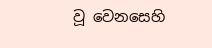වූ වෙනසෙහි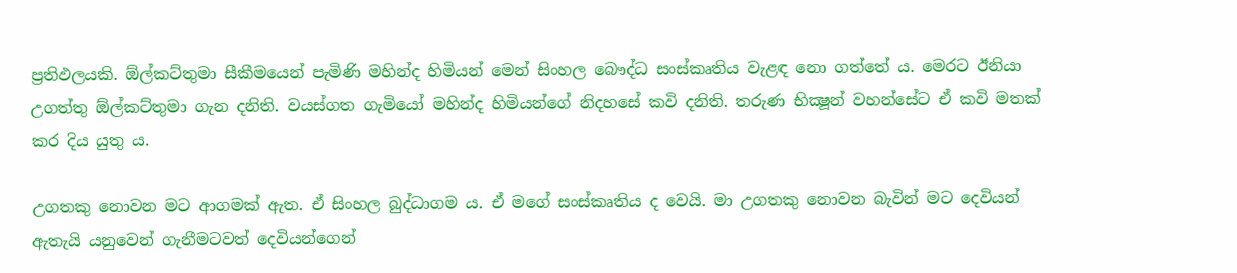ප්‍රතිඵලයකි. ඕල්කට්තුමා සීකීමයෙන් පැමිණි මහින්ද හිමියන් මෙන් සිංහල බෞද්ධ සංස්කෘතිය වැළඳ නො ගත්තේ ය. මෙරට ඊනියා උගත්තු ඕල්කට්තුමා ගැන දනිති. වයස්ගත ගැමියෝ මහින්ද හිමියන්ගේ නිදහසේ කවි දනිති. තරුණ භික්‍ෂූන් වහන්සේට ඒ කවි මතක් කර දිය යුතු ය.

උගතකු නොවන මට ආගමක් ඇත. ඒ සිංහල බුද්ධාගම ය. ඒ මගේ සංස්කෘතිය ද වෙයි. මා උගතකු නොවන බැවින් මට දෙවියන් ඇතැයි යනුවෙන් ගැනීමටවත් දෙවියන්ගෙන්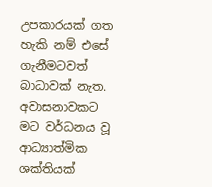උපකාරයක් ගත හැකි නම් එසේ ගැනීමටවත් බාධාවක් නැත. අවාසනාවකට මට වර්ධනය වූ ආධ්‍යාත්මික ශක්තියක්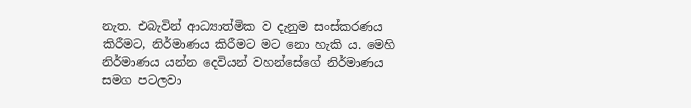නැත. එබැවින් ආධ්‍යාත්මික ව දැනුම සංස්කරණය කිරීමට, නිර්මාණය කිරීමට මට නො හැකි ය. මෙහි නිර්මාණය යන්න දෙවියන් වහන්සේගේ නිර්මාණය සමග පටලවා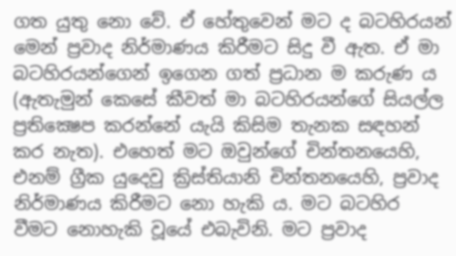ගත යුතු නො වේ. ඒ හේතුවෙන් මට ද බටහිරයන් මෙන් ප්‍රවාද නිර්මාණය කිරීමට සිදු වී ඇත. ඒ මා බටහිරයන්ගෙන් ඉගෙන ගත් ප්‍රධාන ම කරුණ ය (ඇතැමුන් කෙසේ කීවත් මා බටහිරයන්ගේ සියල්ල ප්‍රතික්‍ෂෙප කරන්නේ යැයි කිසිම තැනක සඳහන් කර නැත). එහෙත් මට ඔවුන්ගේ චින්තනයෙහි, එනම් ග්‍රීක යුදෙවු ක්‍රිස්තියානි චින්තනයෙහි, ප්‍රවාද නිර්මාණය කිරීමට නො හැකි ය. මට බටහිර වීමට නොහැකි වූයේ එබැවිනි. මට ප්‍රවාද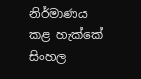නිර්මාණය කළ හැක්කේ සිංහල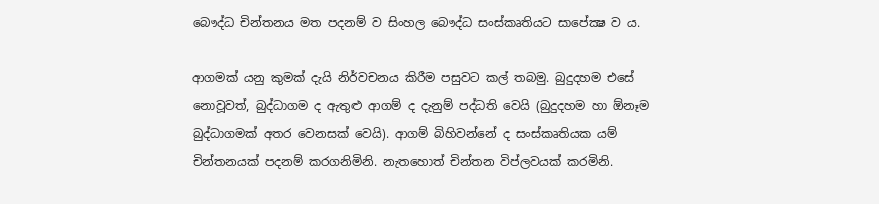බෞද්ධ චින්තනය මත පදනම් ව සිංහල බෞද්ධ සංස්කෘතියට සාපේක්‍ෂ ව ය.

ආගමක් යනු කුමක් දැයි නිර්වචනය කිරීම පසුවට කල් තබමු. බුදුදහම එසේ නොවූවත්, බුද්ධාගම ද ඇතුළු ආගම් ද දැනුම් පද්ධති වෙයි (බුදුදහම හා ඕනෑම බුද්ධාගමක් අතර වෙනසක් වෙයි). ආගම් බිහිවන්නේ ද සංස්කෘතියක යම් චින්තනයක් පදනම් කරගනිමිනි. නැතහොත් චින්තන විප්ලවයක් කරමිනි.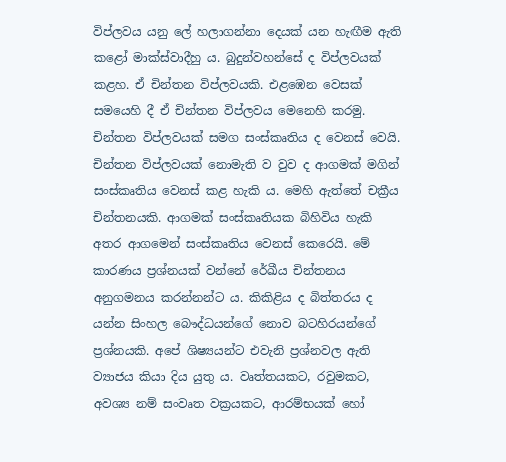විප්ලවය යනු ලේ හලාගන්නා දෙයක් යන හැඟීම ඇති කළෝ මාක්ස්වාදීහු ය. බුදුන්වහන්සේ ද විප්ලවයක් කළහ. ඒ චින්තන විප්ලවයකි. එළඹෙන වෙසක් සමයෙහි දී ඒ චින්තන විප්ලවය මෙනෙහි කරමු. චින්තන විප්ලවයක් සමග සංස්කෘතිය ද වෙනස් වෙයි. චින්තන විප්ලවයක් නොමැති ව වුව ද ආගමක් මගින් සංස්කෘතිය වෙනස් කළ හැකි ය. මෙහි ඇත්තේ චක්‍රීය චින්තනයකි. ආගමක් සංස්කෘතියක බිහිවිය හැකි අතර ආගමෙන් සංස්කෘතිය වෙනස් කෙරෙයි. මේ කාරණය ප්‍රශ්නයක් වන්නේ රේඛීය චින්තනය අනුගමනය කරන්නන්ට ය. කිකිළිය ද බිත්තරය ද යන්න සිංහල බෞද්ධයන්ගේ නොව බටහිරයන්ගේ ප්‍රශ්නයකි. අපේ ශිෂ්‍යයන්ට එවැනි ප්‍රශ්නවල ඇති ව්‍යාජය කියා දිය යුතු ය. වෘත්තයකට, රවුමකට, අවශ්‍ය නම් සංවෘත වක්‍රයකට, ආරම්භයක් හෝ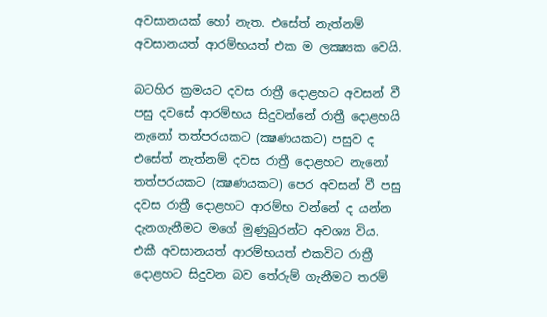අවසානයක් හෝ නැත. එසේත් නැත්නම් අවසානයත් ආරම්භයත් එක ම ලක්‍ෂ්‍යක වෙයි.

බටහිර ක්‍රමයට දවස රාත්‍රී දොළහට අවසන් වී පසු දවසේ ආරම්භය සිදුවන්නේ රාත්‍රී දොළහයි නැනෝ තත්පරයකට (ක්‍ෂණයකට) පසුව ද එසේත් නැත්නම් දවස රාත්‍රී දොළහට නැනෝ තත්පරයකට (ක්‍ෂණයකට) පෙර අවසන් වී පසු දවස රාත්‍රී දොළහට ආරම්භ වන්නේ ද යන්න දැනගැනීමට මගේ මුණුබුරන්ට අවශ්‍ය විය. එකී අවසානයත් ආරම්භයත් එකවිට රාත්‍රී දොළහට සිදුවන බව තේරුම් ගැනීමට තරම්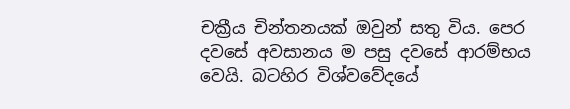චක්‍රීය චින්තනයක් ඔවුන් සතු විය. පෙර දවසේ අවසානය ම පසු දවසේ ආරම්භය වෙයි. බටහිර විශ්වවේදයේ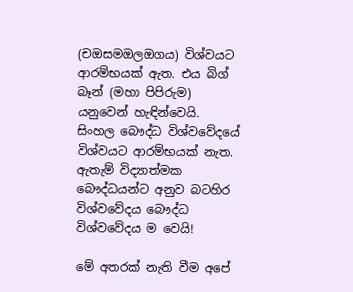(චඔසමඔලඔගය) විශ්වයට ආරම්භයක් ඇත. එය බිග් බෑන් (මහා පිපිරුම) යනුවෙන් හැඳින්වෙයි. සිංහල බෞද්ධ විශ්වවේදයේ විශ්වයට ආරම්භයක් නැත. ඇතැම් විද්‍යාත්මක බෞද්ධයන්ට අනුව බටහිර විශ්වවේදය බෞද්ධ විශ්වවේදය ම වෙයි!

මේ අතරක් නැති වීම අපේ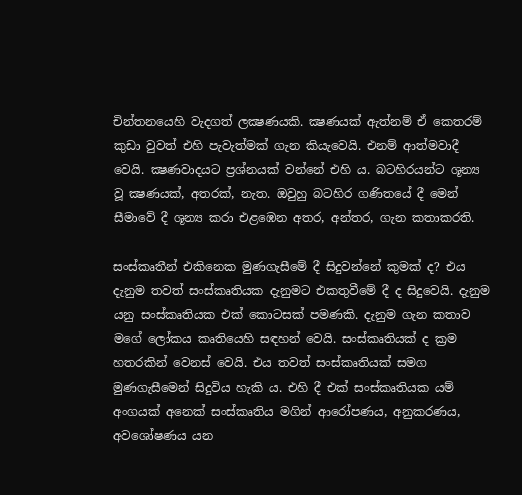චින්තනයෙහි වැදගත් ලක්‍ෂණයකි. ක්‍ෂණයක් ඇත්නම් ඒ කෙතරම් කුඩා වුවත් එහි පැවැත්මක් ගැන කියැවෙයි. එනම් ආත්මවාදී වෙයි. ක්‍ෂණවාදයට ප්‍රශ්නයක් වන්නේ එහි ය. බටහිරයන්ට ශූන්‍ය වූ ක්‍ෂණයක්, අතරක්, නැත. ඔවුහු බටහිර ගණිතයේ දී මෙන් සීමාවේ දී ශූන්‍ය කරා එළඹෙන අතර, අන්තර, ගැන කතාකරති.

සංස්කෘතීන් එකිනෙක මුණගැසීමේ දී සිදුවන්නේ කුමක් ද? එය දැනුම තවත් සංස්කෘතියක දැනුමට එකතුවීමේ දී ද සිදුවෙයි. දැනුම යනු සංස්කෘතියක එක් කොටසක් පමණකි. දැනුම ගැන කතාව මගේ ලෝකය කෘතියෙහි සඳහන් වෙයි. සංස්කෘතියක් ද ක්‍රම හතරකින් වෙනස් වෙයි. එය තවත් සංස්කෘතියක් සමග මුණගැසීමෙන් සිදුවිය හැකි ය. එහි දී එක් සංස්කෘතියක යම් අංගයක් අනෙක් සංස්කෘතිය මගින් ආරෝපණය, අනුකරණය, අවශෝෂණය යන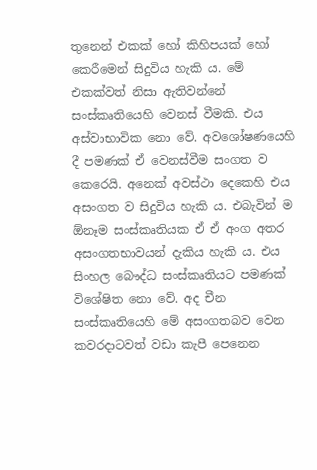තුනෙන් එකක් හෝ කිහිපයක් හෝ කෙරීමෙන් සිදුවිය හැකි ය. මේ එකක්වත් නිසා ඇතිවන්නේ සංස්කෘතියෙහි වෙනස් වීමකි. එය අස්වාභාවික නො වේ. අවශෝෂණයෙහි දී පමණක් ඒ වෙනස්වීම සංගත ව කෙරෙයි. අනෙක් අවස්ථා දෙකෙහි එය අසංගත ව සිදුවිය හැකි ය. එබැවින් ම ඕනෑම සංස්කෘතියක ඒ ඒ අංග අතර අසංගතභාවයන් දැකිය හැකි ය. එය සිංහල බෞද්ධ සංස්කෘතියට පමණක් විශේෂිත නො වේ. අද චීන සංස්කෘතියෙහි මේ අසංගතබව වෙන කවරදාටවත් වඩා කැපී පෙනෙන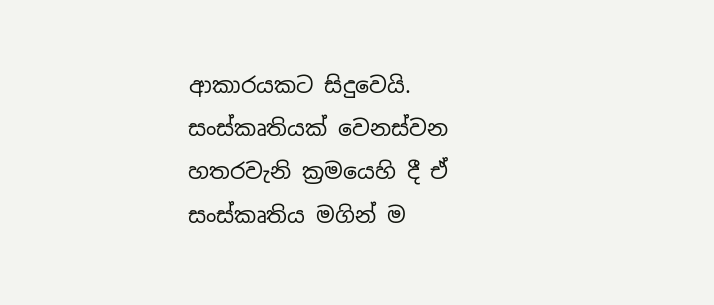ආකාරයකට සිදුවෙයි. සංස්කෘතියක් වෙනස්වන හතරවැනි ක්‍රමයෙහි දී ඒ සංස්කෘතිය මගින් ම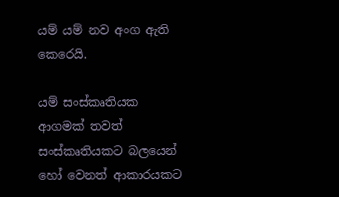යම් යම් නව අංග ඇති කෙරෙයි.

යම් සංස්කෘතියක ආගමක් තවත් සංස්කෘතියකට බලයෙන් හෝ වෙනත් ආකාරයකට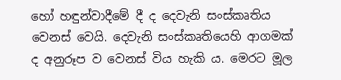හෝ හඳුන්වාදීමේ දී ද දෙවැනි සංස්කෘතිය වෙනස් වෙයි. දෙවැනි සංස්කෘතියෙහි ආගමක් ද අනුරූප ව වෙනස් විය හැකි ය. මෙරට මූල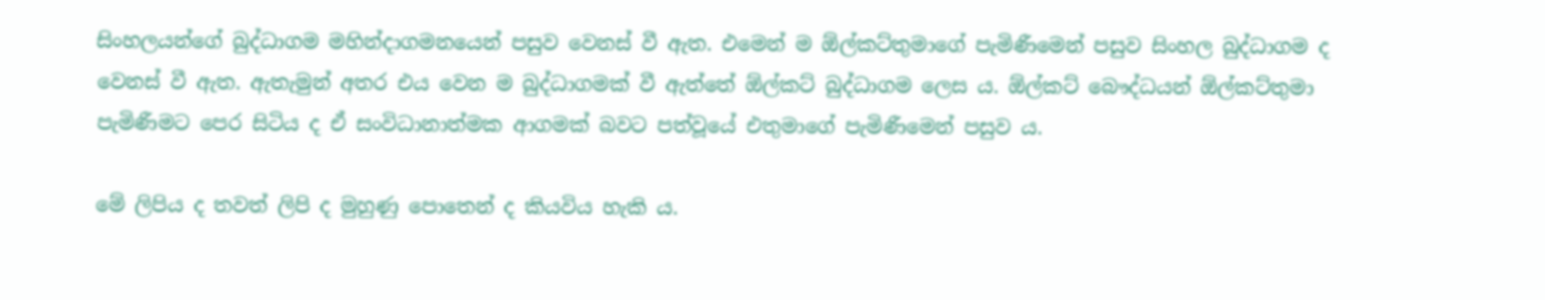සිංහලයන්ගේ බුද්ධාගම මහින්දාගමනයෙන් පසුව වෙනස් වී ඇත. එමෙන් ම ඕල්කට්තුමාගේ පැමිණීමෙන් පසුව සිංහල බුද්ධාගම ද වෙනස් වී ඇත. ඇතැමුන් අතර එය වෙන ම බුද්ධාගමක් වී ඇත්තේ ඕල්කට් බුද්ධාගම ලෙස ය. ඕල්කට් බෞද්ධයන් ඕල්කට්තුමා පැමිණීමට පෙර සිටිය ද ඒ සංවිධානාත්මක ආගමක් බවට පත්වූයේ එතුමාගේ පැමිණීමෙන් පසුව ය.

මේ ලිපිය ද තවත් ලිපි ද මුහුණු පොතෙන් ද කියවිය හැකි ය.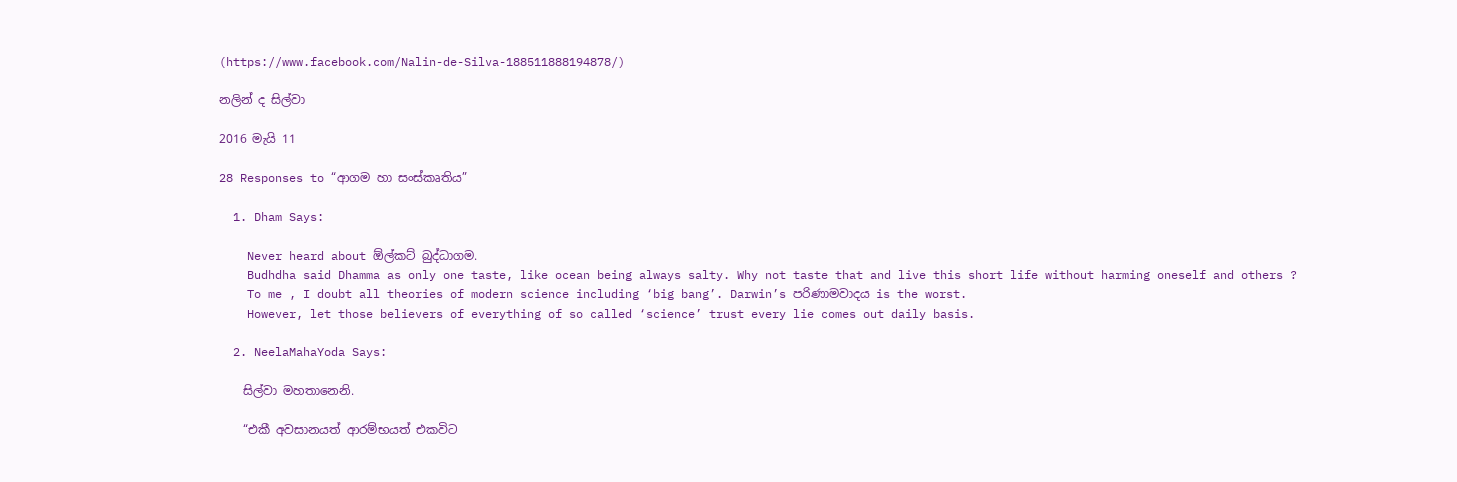(https://www.facebook.com/Nalin-de-Silva-188511888194878/)

නලින් ද සිල්වා

2016 මැයි 11

28 Responses to “ආගම හා සංස්කෘතිය”

  1. Dham Says:

    Never heard about ඕල්කට් බුද්ධාගම.
    Budhdha said Dhamma as only one taste, like ocean being always salty. Why not taste that and live this short life without harming oneself and others ?
    To me , I doubt all theories of modern science including ‘big bang’. Darwin’s පරිණාමවාදය is the worst.
    However, let those believers of everything of so called ‘science’ trust every lie comes out daily basis.

  2. NeelaMahaYoda Says:

    සිල්වා මහතානෙනි.

    “එකී අවසානයත් ආරම්භයත් එකවිට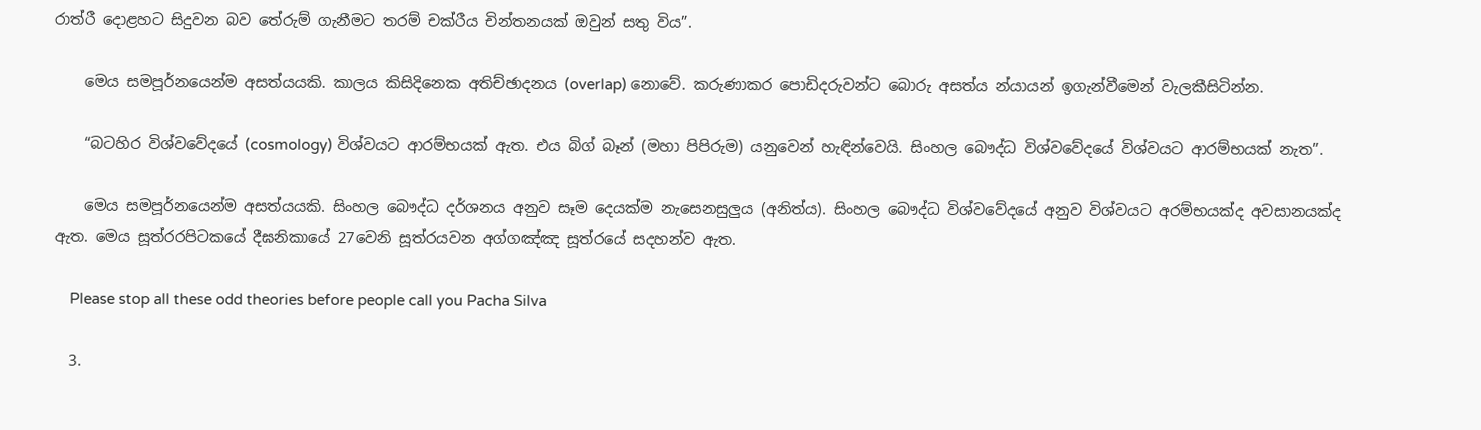රාත්රී දොළහට සිදුවන බව තේරුම් ගැනීමට තරම් චක්රීය චින්තනයක් ඔවුන් සතු විය”.

    මෙය සමපූර්නයෙන්ම අසත්යයකි. කාලය කිසිදිනෙක අතිච්ඡාදනය (overlap) නොවේ. කරුණාකර පොඩිදරුවන්ට බොරු අසත්ය න්යායන් ඉගැන්වීමෙන් වැලකීසිටින්න.

    “බටහිර විශ්වවේදයේ (cosmology) විශ්වයට ආරම්භයක් ඇත. එය බිග් බෑන් (මහා පිපිරුම) යනුවෙන් හැඳින්වෙයි. සිංහල බෞද්ධ විශ්වවේදයේ විශ්වයට ආරම්භයක් නැත”.

    මෙය සමපූර්නයෙන්ම අසත්යයකි. සිංහල බෞද්ධ දර්ශනය අනුව සෑම දෙයක්ම නැසෙනසුලුය (අනිත්ය). සිංහල බෞද්ධ විශ්වවේදයේ අනුව විශ්වයට අරම්භයක්ද අවසානයක්ද ඇත. මෙය සූත්රරපිටකයේ දීඝනිකායේ 27වෙනි සූත්රයවන අග්ගඤ්ඤ සූත්රයේ සදහන්ව ඇත.

    Please stop all these odd theories before people call you Pacha Silva

  3.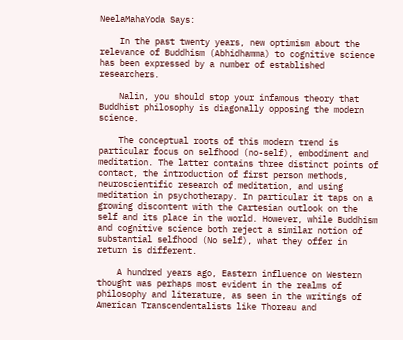NeelaMahaYoda Says:

    In the past twenty years, new optimism about the relevance of Buddhism (Abhidhamma) to cognitive science has been expressed by a number of established researchers.

    Nalin, you should stop your infamous theory that Buddhist philosophy is diagonally opposing the modern science.

    The conceptual roots of this modern trend is particular focus on selfhood (no-self), embodiment and meditation. The latter contains three distinct points of contact, the introduction of first person methods, neuroscientific research of meditation, and using meditation in psychotherapy. In particular it taps on a growing discontent with the Cartesian outlook on the self and its place in the world. However, while Buddhism and cognitive science both reject a similar notion of substantial selfhood (No self), what they offer in return is different.

    A hundred years ago, Eastern influence on Western thought was perhaps most evident in the realms of philosophy and literature, as seen in the writings of American Transcendentalists like Thoreau and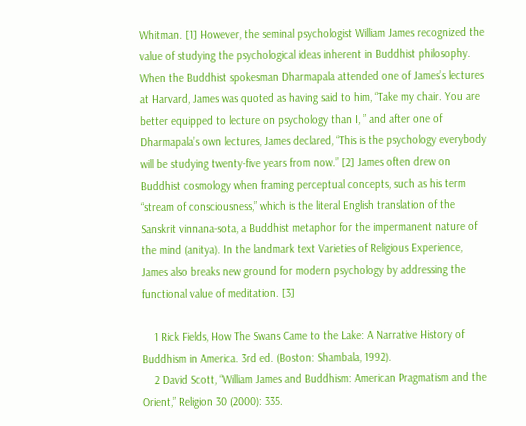Whitman. [1] However, the seminal psychologist William James recognized the value of studying the psychological ideas inherent in Buddhist philosophy. When the Buddhist spokesman Dharmapala attended one of James’s lectures at Harvard, James was quoted as having said to him, “Take my chair. You are better equipped to lecture on psychology than I, ” and after one of Dharmapala’s own lectures, James declared, “This is the psychology everybody will be studying twenty-five years from now.” [2] James often drew on Buddhist cosmology when framing perceptual concepts, such as his term “stream of consciousness,” which is the literal English translation of the Sanskrit vinnana-sota, a Buddhist metaphor for the impermanent nature of the mind (anitya). In the landmark text Varieties of Religious Experience, James also breaks new ground for modern psychology by addressing the functional value of meditation. [3]

    1 Rick Fields, How The Swans Came to the Lake: A Narrative History of Buddhism in America. 3rd ed. (Boston: Shambala, 1992).
    2 David Scott, “William James and Buddhism: American Pragmatism and the Orient,” Religion 30 (2000): 335.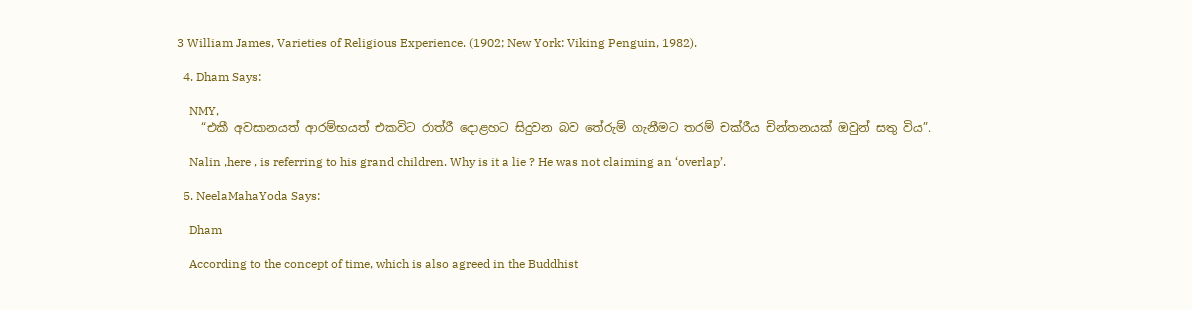3 William James, Varieties of Religious Experience. (1902; New York: Viking Penguin, 1982).

  4. Dham Says:

    NMY,
    “එකී අවසානයත් ආරම්භයත් එකවිට රාත්රී දොළහට සිදුවන බව තේරුම් ගැනීමට තරම් චක්රීය චින්තනයක් ඔවුන් සතු විය”.

    Nalin ,here , is referring to his grand children. Why is it a lie ? He was not claiming an ‘overlap’.

  5. NeelaMahaYoda Says:

    Dham

    According to the concept of time, which is also agreed in the Buddhist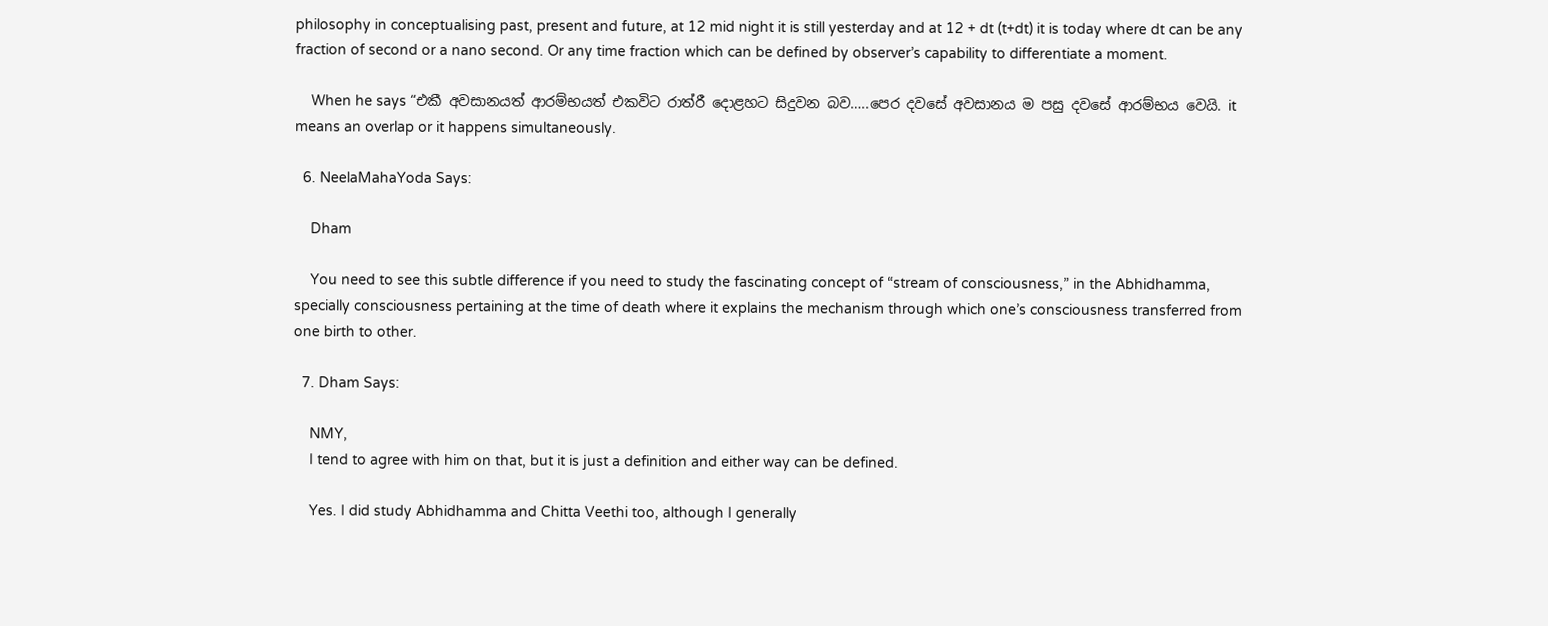philosophy in conceptualising past, present and future, at 12 mid night it is still yesterday and at 12 + dt (t+dt) it is today where dt can be any fraction of second or a nano second. Or any time fraction which can be defined by observer’s capability to differentiate a moment.

    When he says “එකී අවසානයත් ආරම්භයත් එකවිට රාත්රී දොළහට සිදුවන බව…..පෙර දවසේ අවසානය ම පසු දවසේ ආරම්භය වෙයි. it means an overlap or it happens simultaneously.

  6. NeelaMahaYoda Says:

    Dham

    You need to see this subtle difference if you need to study the fascinating concept of “stream of consciousness,” in the Abhidhamma, specially consciousness pertaining at the time of death where it explains the mechanism through which one’s consciousness transferred from one birth to other.

  7. Dham Says:

    NMY,
    I tend to agree with him on that, but it is just a definition and either way can be defined.

    Yes. I did study Abhidhamma and Chitta Veethi too, although I generally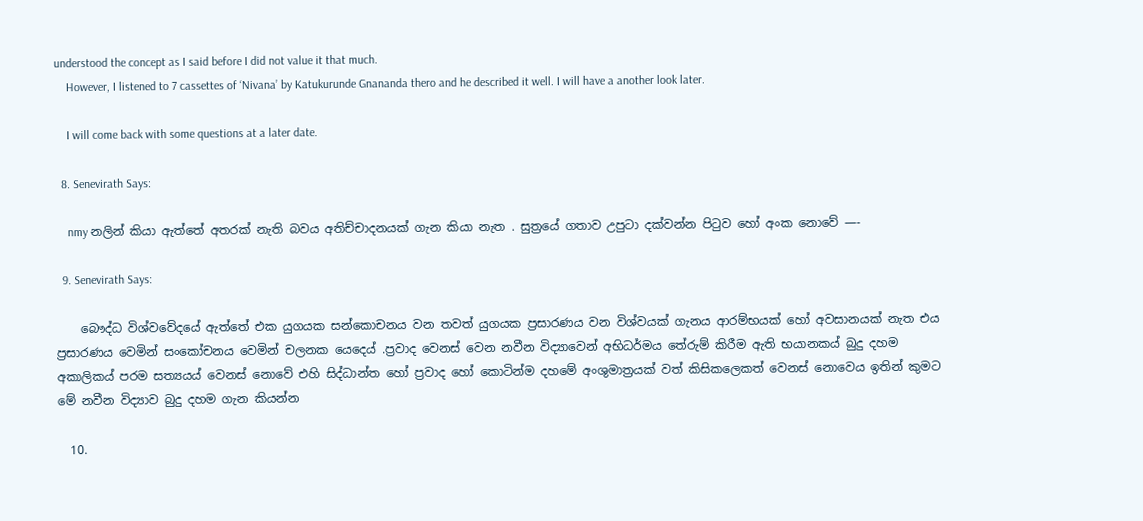understood the concept as I said before I did not value it that much.
    However, I listened to 7 cassettes of ‘Nivana’ by Katukurunde Gnananda thero and he described it well. I will have a another look later.

    I will come back with some questions at a later date.

  8. Senevirath Says:

    nmy නලින් කියා ඇත්තේ අතරක් නැති බවය අතිච්චාදනයක් ගැන කියා නැත . සුත්‍රයේ ගතාව උපුටා දක්වන්න පිටුව හෝ අංක නොවේ —-

  9. Senevirath Says:

    බෞද්ධ විශ්වවේදයේ ඇත්තේ එක යුගයක සන්කොචනය වන තවත් යුගයක ප්‍රසාරණය වන විශ්වයක් ගැනය ආරම්භයක් හෝ අවසානයක් නැත එය ප්‍රසාරණය වෙමින් සංකෝචනය වෙමින් චලනක යෙදෙය් .ප්‍රවාද වෙනස් වෙන නවීන විද්‍යාවෙන් අභිධර්මය තේරුම් කිරීම ඇති භයානකය් බුදු දහම අකාලිකය් පරම සත්‍යයය් වෙනස් නොවේ එහි සිද්ධාන්ත හෝ ප්‍රවාද හෝ කොටින්ම දහමේ අංශුමාත්‍රයක් වත් කිසිකලෙකත් වෙනස් නොවෙය ඉතින් කුමට මේ නවීන විද්‍යාව බුදු දහම ගැන කියන්න

  10.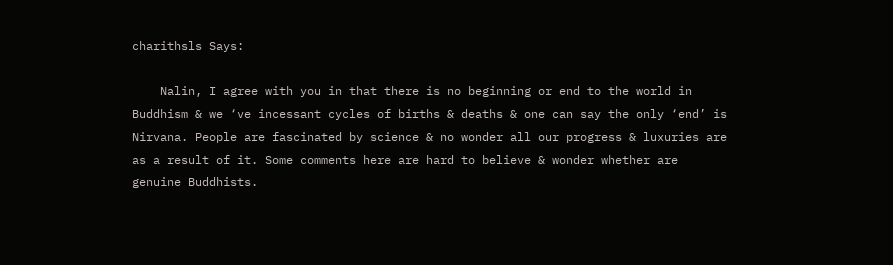charithsls Says:

    Nalin, I agree with you in that there is no beginning or end to the world in Buddhism & we ‘ve incessant cycles of births & deaths & one can say the only ‘end’ is Nirvana. People are fascinated by science & no wonder all our progress & luxuries are as a result of it. Some comments here are hard to believe & wonder whether are genuine Buddhists.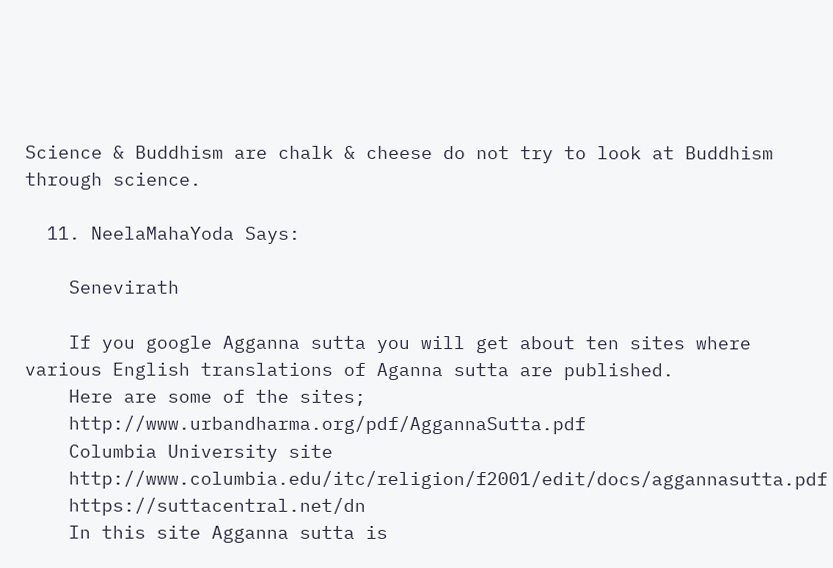Science & Buddhism are chalk & cheese do not try to look at Buddhism through science.

  11. NeelaMahaYoda Says:

    Senevirath

    If you google Agganna sutta you will get about ten sites where various English translations of Aganna sutta are published.
    Here are some of the sites;
    http://www.urbandharma.org/pdf/AggannaSutta.pdf
    Columbia University site
    http://www.columbia.edu/itc/religion/f2001/edit/docs/aggannasutta.pdf
    https://suttacentral.net/dn
    In this site Agganna sutta is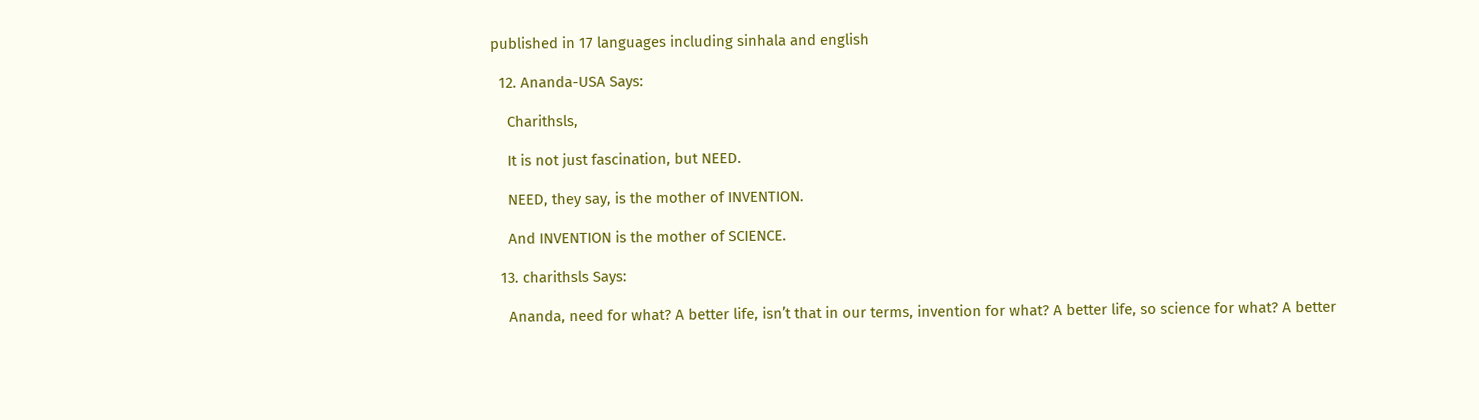published in 17 languages including sinhala and english

  12. Ananda-USA Says:

    Charithsls,

    It is not just fascination, but NEED.

    NEED, they say, is the mother of INVENTION.

    And INVENTION is the mother of SCIENCE.

  13. charithsls Says:

    Ananda, need for what? A better life, isn’t that in our terms, invention for what? A better life, so science for what? A better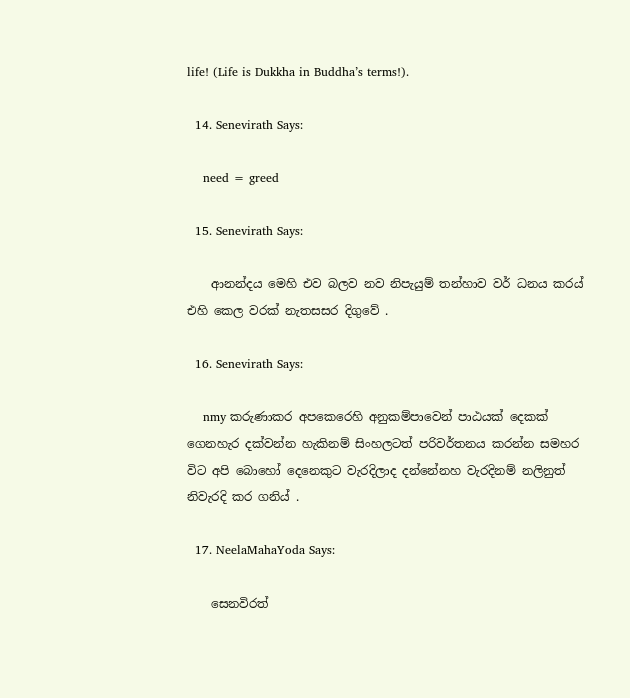life! (Life is Dukkha in Buddha’s terms!).

  14. Senevirath Says:

    need = greed

  15. Senevirath Says:

    ආනන්දය මෙහි එව බලව නව නිපැයුම් තන්හාව වර් ධනය කරය් එහි කෙල වරක් නැතසසර දිගුවේ .

  16. Senevirath Says:

    nmy කරුණාකර අපකෙරෙහි අනුකම්පාවෙන් පාඨයක් දෙකක් ගෙනහැර දක්වන්න හැකිනම් සිංහලටත් පරිවර්තනය කරන්න සමහර විට අපි බොහෝ දෙනෙකුට වැරදිලාද දන්නේනහ වැරදිනම් නලිනුත් නිවැරදි කර ගනිය් .

  17. NeelaMahaYoda Says:

    සෙනවිරත්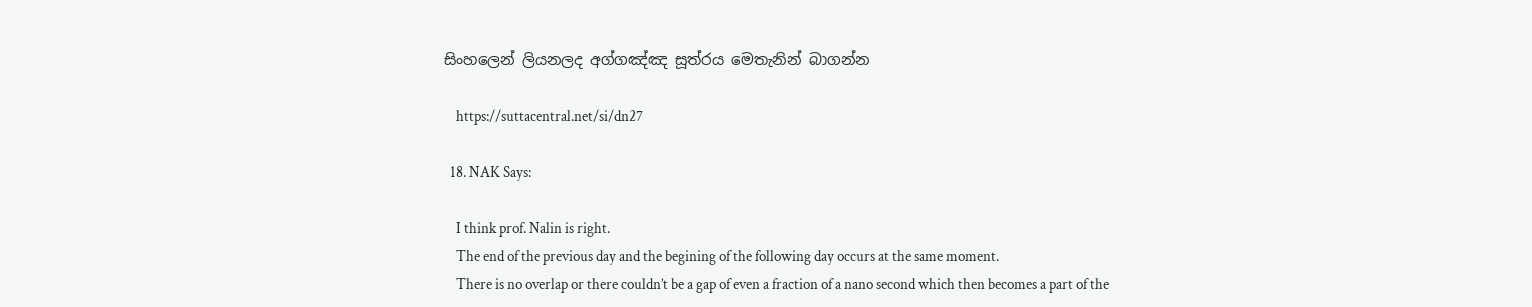සිංහලෙන් ලියනලද අග්ගඤ්ඤ සූත්රය මෙතැනින් බාගන්න

    https://suttacentral.net/si/dn27

  18. NAK Says:

    I think prof. Nalin is right.
    The end of the previous day and the begining of the following day occurs at the same moment.
    There is no overlap or there couldn’t be a gap of even a fraction of a nano second which then becomes a part of the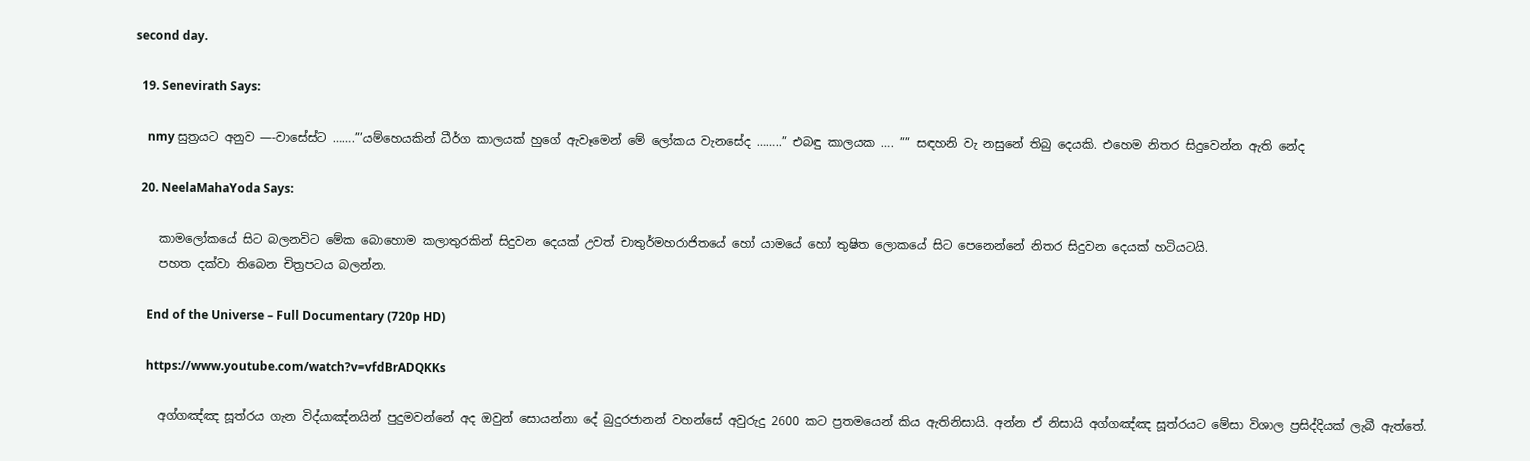second day.

  19. Senevirath Says:

    nmy සුත්‍රයට අනුව —-වාසේස්ට …….”’යම්හෙයකින් ධීර්ග කාලයක් හුගේ ඇවෑමෙන් මේ ලෝකය වැනසේද ……..” එබඳු කාලයක …. ”” සඳහනි වැ නසුනේ තිබු දෙයකි. එහෙම නිතර සිදුවෙන්න ඇති නේද

  20. NeelaMahaYoda Says:

    කාමලෝකයේ සිට බලනවිට මේක බොහොම කලාතුරකින් සිදුවන දෙයක් උවත් චාතුර්මහරාජිතයේ හෝ යාමයේ හෝ තුෂිත ලොකයේ සිට පෙනෙන්නේ නිතර සිදුවන දෙයක් හටියටයි.
    පහත දක්වා තිබෙන චිත්‍රපටය බලන්න.

    End of the Universe – Full Documentary (720p HD)

    https://www.youtube.com/watch?v=vfdBrADQKKs

    අග්ගඤ්ඤ සූත්රය ගැන විද්යාඤ්නයින් පුදුමවන්නේ අද ඔවුන් සොයන්නා දේ බුදුරජානන් වහන්සේ අවුරුදු 2600 කට ප්‍රතමයෙන් කිය ඇතිනිසායි. අන්න ඒ නිසායි අග්ගඤ්ඤ සූත්රයට මේසා විශාල ප්‍රසිද්දියක් ලැබී ඇත්තේ.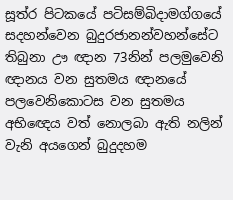සූත්ර පිටකයේ පටිසම්බිදාමග්ගයේ සදහන්වෙන බුදුරජානන්වහන්සේට තිබුනා ඌ ඥාන 73නින් පලමුවෙනි ඥානය වන සුතමය ඥානයේ පලවෙනිකොටස වන සුතමය අභිඥෙය වත් නොලබා ඇති නලින් වැනි අයගෙන් බුදුදහම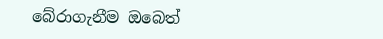බේරාගැනීම ඔබෙත්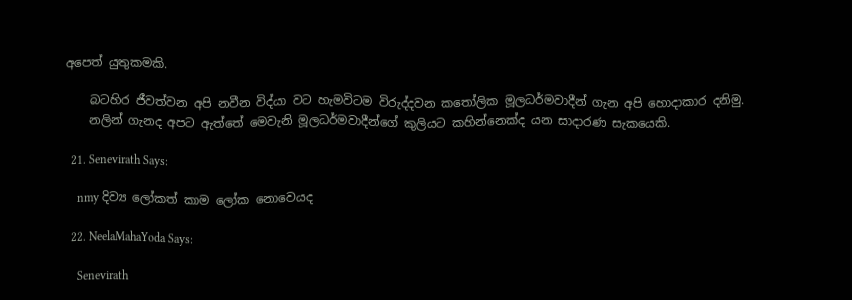අපෙත් යුතුකමකි.

    බටහිර ජීවත්වන අපි නවීන විද්යා වට හැමවිටම විරුද්දවන කතෝලික මූලධර්මවාදීන් ගැන අපි හොදාකාර දනිමු.
    නලින් ගැනද අපට ඇත්තේ මෙවැනි මූලධර්මවාදීන්ගේ කුලියට කහින්නෙක්ද යන සාදාරණ සැකයෙකි.

  21. Senevirath Says:

    nmy දිව්‍ය ලෝකත් කාම ලෝක නොවෙයද

  22. NeelaMahaYoda Says:

    Senevirath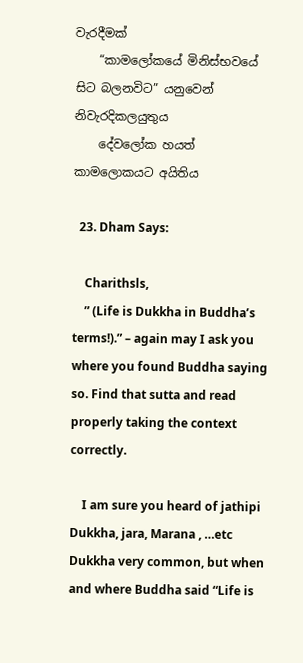වැරදීමක්
    “කාමලෝකයේ මිනිස්භවයේ සිට බලනවිට” යනුවෙන් නිවැරදිකලයුතුය
    දේවලෝක හයත් කාමලොකයට අයිතිය

  23. Dham Says:

    Charithsls,
    ” (Life is Dukkha in Buddha’s terms!).” – again may I ask you where you found Buddha saying so. Find that sutta and read properly taking the context correctly.

    I am sure you heard of jathipi Dukkha, jara, Marana , …etc Dukkha very common, but when and where Buddha said “Life is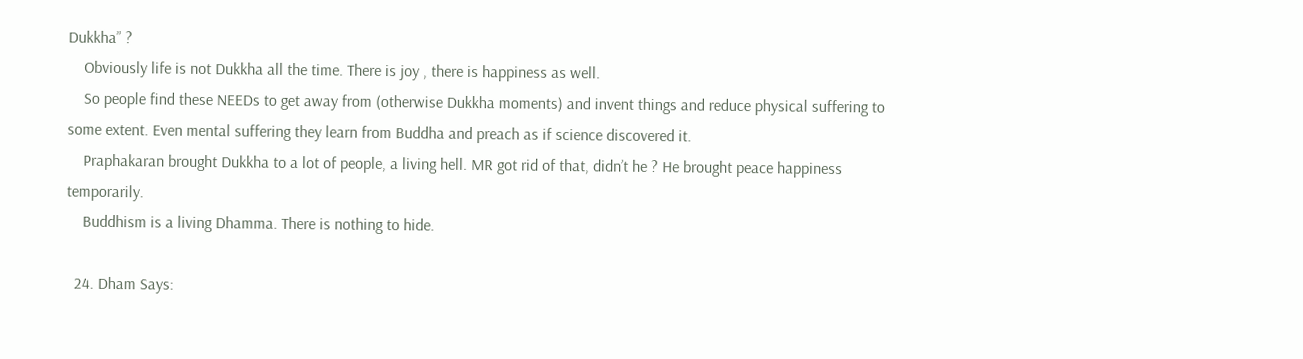Dukkha” ?
    Obviously life is not Dukkha all the time. There is joy , there is happiness as well.
    So people find these NEEDs to get away from (otherwise Dukkha moments) and invent things and reduce physical suffering to some extent. Even mental suffering they learn from Buddha and preach as if science discovered it.
    Praphakaran brought Dukkha to a lot of people, a living hell. MR got rid of that, didn’t he ? He brought peace happiness temporarily.
    Buddhism is a living Dhamma. There is nothing to hide.

  24. Dham Says: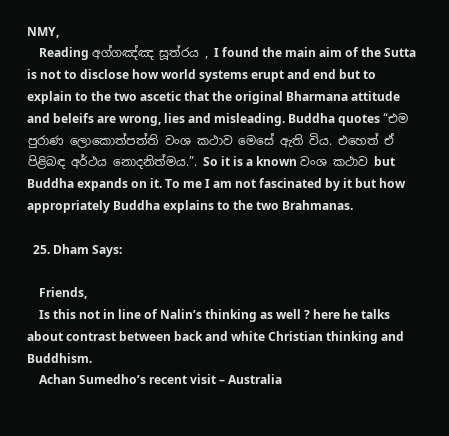NMY,
    Reading අග්ගඤ්ඤ සූත්රය , I found the main aim of the Sutta is not to disclose how world systems erupt and end but to explain to the two ascetic that the original Bharmana attitude and beleifs are wrong, lies and misleading. Buddha quotes “එම පුරාණ ලොකොත්පත්ති වංශ කථාව මෙසේ ඇති විය. එහෙත් ඒ පිළිබඳ අර්ථය නොදනිත්මය.”. So it is a known වංශ කථාව but Buddha expands on it. To me I am not fascinated by it but how appropriately Buddha explains to the two Brahmanas.

  25. Dham Says:

    Friends,
    Is this not in line of Nalin’s thinking as well ? here he talks about contrast between back and white Christian thinking and Buddhism.
    Achan Sumedho’s recent visit – Australia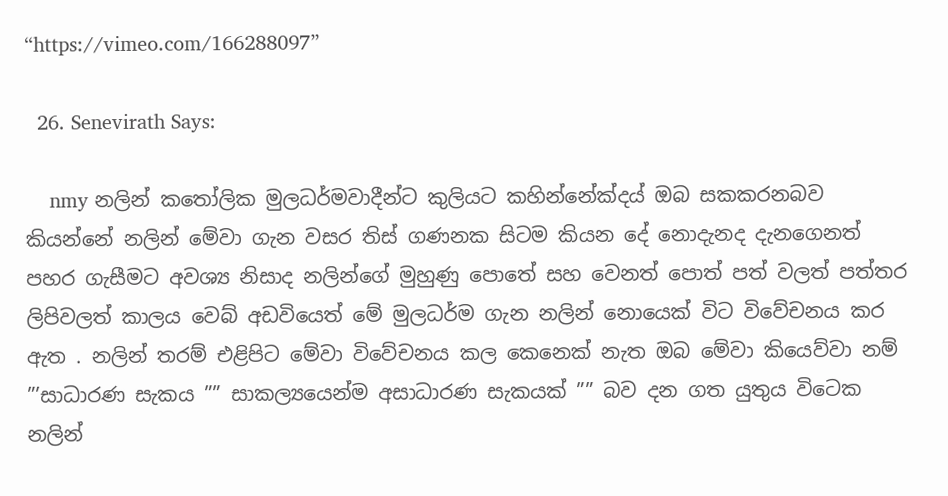“https://vimeo.com/166288097”

  26. Senevirath Says:

    nmy නලින් කතෝලික මුලධර්මවාදීන්ට කුලියට කහින්නේක්දය් ඔබ සකකරනබව කියන්නේ නලින් මේවා ගැන වසර තිස් ගණනක සිටම කියන දේ නොදැනද දැනගෙනත් පහර ගැසීමට අවශ්‍ය නිසාද නලින්ගේ මුහුණු පොතේ සහ වෙනත් පොත් පත් වලත් පත්තර ලිපිවලත් කාලය වෙබ් අඩවියෙත් මේ මුලධර්ම ගැන නලින් නොයෙක් විට විවේචනය කර ඇත . නලින් තරම් එළිපිට මේවා විවේචනය කල කෙනෙක් නැත ඔබ මේවා කියෙව්වා නම් ”’සාධාරණ සැකය ”” සාකල්‍යයෙන්ම අසාධාරණ සැකයක් ”” බව දන ගත යුතුය විටෙක නලින්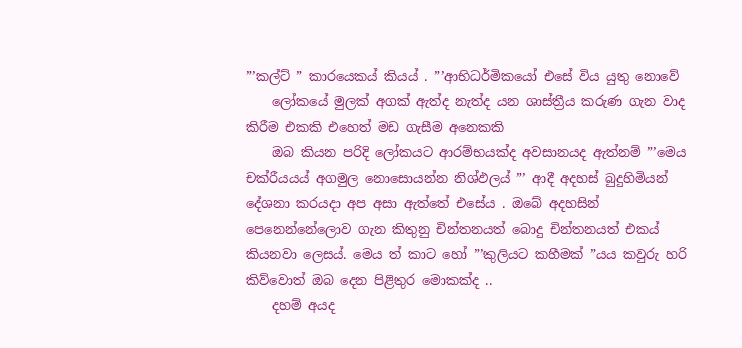”’කල්ට් ” කාරයෙකය් කියය් . ”’ආභිධර්මිකයෝ එසේ විය යුතු නොවේ
    ලෝකයේ මුලක් අගක් ඇත්ද නැත්ද යන ශාස්ත්‍රීය කරුණ ගැන වාද කිරීම එකකි එහෙත් මඩ ගැසීම අනෙකකි
    ඔබ කියන පරිදි ලෝකයට ආරම්භයක්ද අවසානයද ඇත්නම් ”’මෙය චක්රීයයය් අගමුල නොසොයන්න නිශ්ඵලය් ”’ ආදී අදහස් බුදුහිමියන් දේශනා කරයදා අප අසා ඇත්තේ එසේය . ඔබේ අදහසින් පෙනෙන්නේලොව ගැන කිතුනු චින්තනයත් බොදු චින්තනයත් එකය් කියනවා ලෙසය්. මෙය ත් කාට හෝ ”’කුලියට කහීමක් ”යය කවුරු හරි කිව්වොත් ඔබ දෙන පිළිතුර මොකක්ද ..
    දහම් අයද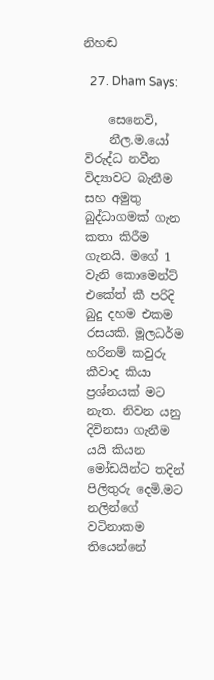නිහඬ

  27. Dham Says:

    සෙනෙවි,
    නීල.ම.යෝ විරුද්ධ නවීන විද්‍යාවට බැනීම සහ අමුතු බුද්ධාගමක් ගැන කතා කිරීම ගැනයි. මගේ 1 වැනි කොමෙන්ට් එකේත් කී පරිදි බුදු දහම එකම රසයකි. මූලධර්ම හරිනම් කවුරු කීවාද කියා ප්‍රශ්නයක් මට නැත. නිවන යනු දිවිනසා ගැනීම යයි කියන මෝඩයින්ට තදින් පිලිතුරු දෙමි.මට නලින්ගේ වටිනාකම තියෙන්නේ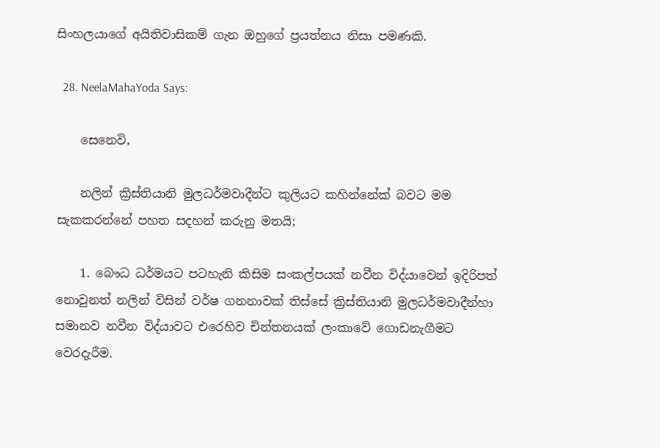සිංහලයාගේ අයිතිවාසිකම් ගැන ඔහුගේ ප්‍රයත්නය නිසා පමණකි.

  28. NeelaMahaYoda Says:

    සෙනෙවි,

    නලින් ක්‍රිස්තියානි මුලධර්මවාදීන්ට කුලියට කහින්නේක් බවට මම සැකකරන්නේ පහත සදහන් කරුනු මතයි;

    1. බෞධ ධර්මයට පටහැනි කිසිම සංකල්පයක් නවීන විද්යාවෙන් ඉදිරිපත් නොවුනත් නලින් විසින් වර්ෂ ගනනාවක් තිස්සේ ක්‍රිස්තියානි මුලධර්මවාදීන්හා සමානව නවීන විද්යාවට එරෙහිව චින්තනයක් ලංකාවේ ගොඩනැගීමට වෙරදැරීම.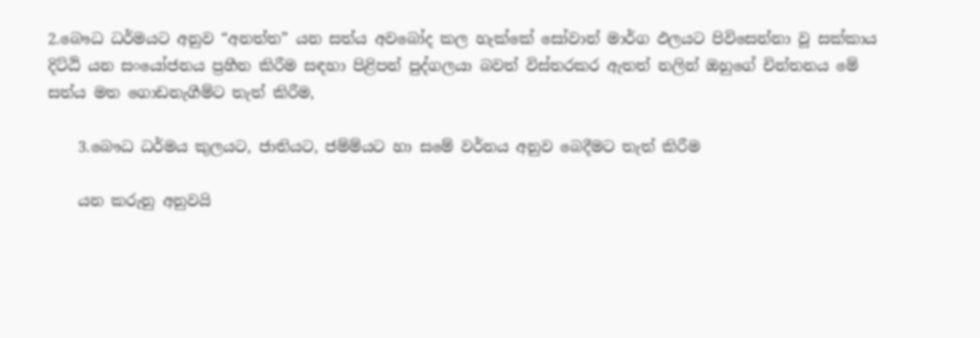2.බෞධ ධර්මයට අනුව “අනත්ත” යන සත්ය අවබෝද කල හැක්කේ සෝවාන් මාර්ග ඵලයට පිවිසෙන්නා වූ සක්‌කාය දිට්‌ඨි යන සංයෝජනය ප්‍රහීන කිරීම සඳහා පිළිපන් පුද්ගලයා බවත් විස්තරකර ඇතත් නලින් ඔහුගේ චින්තනය මේ සත්ය මත ගොඩනැගීම්ට තැත් කිරීම,

    3.බෞධ ධර්මය කුලයට, ජාතියට, ජම්ම්යට හා සමේ වර්නය අනුව බෙදීමට තැත් කිරීම

    යන කරුනු අනුවයි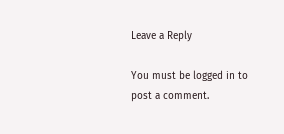Leave a Reply

You must be logged in to post a comment.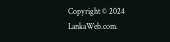Copyright © 2024 LankaWeb.com.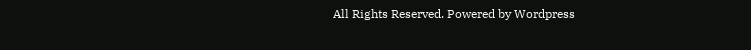All Rights Reserved. Powered by Wordpress